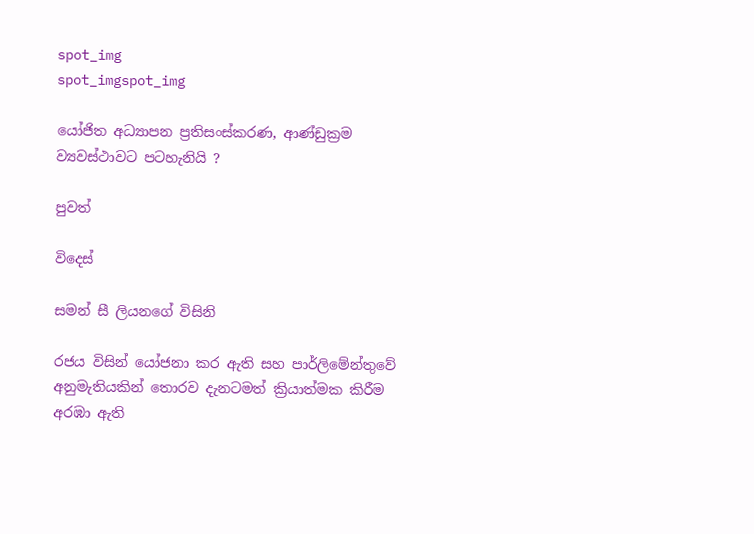spot_img
spot_imgspot_img

යෝජිත අධ්‍යාපන ප්‍රතිසංස්කරණ, ආණ්ඩුක්‍රම ව්‍යවස්ථාවට පටහැනියි ?

පුවත්

විදෙස්

සමන් සී ලියනගේ විසිනි

රජය විසින් යෝජනා කර ඇති සහ පාර්ලිමේන්තුවේ අනුමැතියකින් තොරව දැනටමත් ක්‍රියාත්මක කිරීම අරඹා ඇති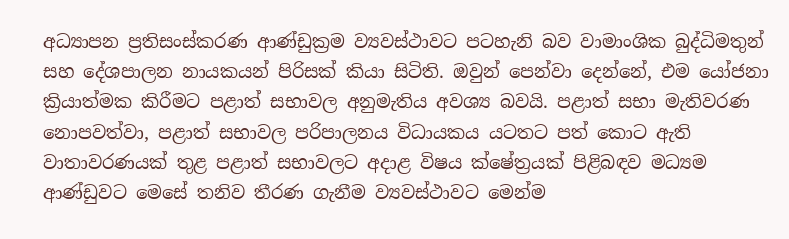අධ්‍යාපන ප්‍රතිසංස්කරණ ආණ්ඩුක්‍රම ව්‍යවස්ථාවට පටහැනි බව වාමාංශික බුද්ධිමතුන් සහ දේශපාලන නායකයන් පිරිසක් කියා සිටිති. ඔවුන් පෙන්වා දෙන්නේ, එම යෝජනා ක්‍රියාත්මක කිරීමට පළාත් සභාවල අනුමැතිය අවශ්‍ය බවයි. පළාත් සභා මැතිවරණ නොපවත්වා, පළාත් සභාවල පරිපාලනය විධායකය යටතට පත් කොට ඇති වාතාවරණයක් තුළ පළාත් සභාවලට අදාළ විෂය ක්ෂේත්‍රයක් පිළිබඳව මධ්‍යම ආණ්ඩුවට මෙසේ තනිව තීරණ ගැනීම ව්‍යවස්ථාවට මෙන්ම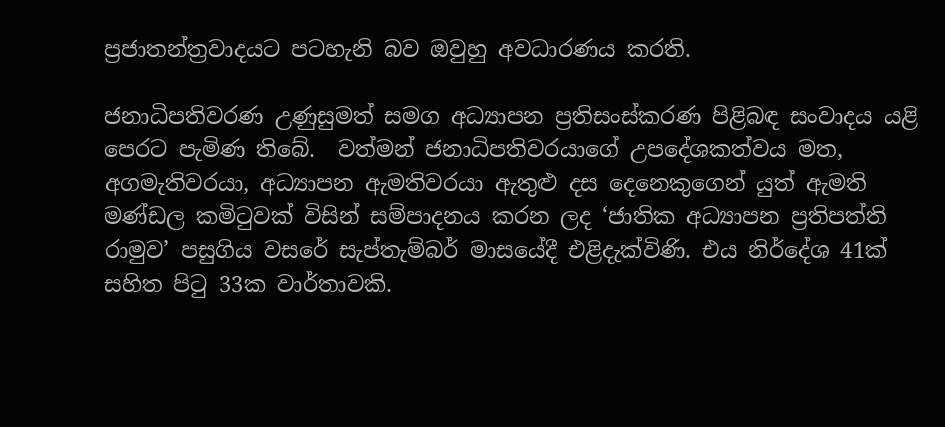ප්‍රජාතන්ත්‍රවාදයට පටහැනි බව ඔවුහු අවධාරණය කරති.

ජනාධිපතිවරණ උණුසුමත් සමග අධ්‍යාපන ප්‍රතිසංස්කරණ පිළිබඳ සංවාදය යළි පෙරට පැමිණ තිබේ.  වත්මන් ජනාධිපතිවරයාගේ උපදේශකත්වය මත, අගමැතිවරයා, අධ්‍යාපන ඇමතිවරයා ඇතුළු දස දෙනෙකුගෙන් යුත් ඇමති මණ්ඩල කමිටුවක් විසින් සම්පාදනය කරන ලද ‘ජාතික අධ්‍යාපන ප්‍රතිපත්ති රාමුව’ පසුගිය වසරේ සැප්තැම්බර් මාසයේදී එළිදැක්විණි. එය නිර්දේශ 41ක් සහිත පිටු 33ක වාර්තාවකි.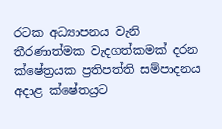රටක අධ්‍යාපනය වැනි තීරණාත්මක වැදගත්කමක් දරන ක්ෂේත්‍රයක ප්‍රතිපත්ති සම්පාදනය අදාළ ක්ෂේතය්‍රට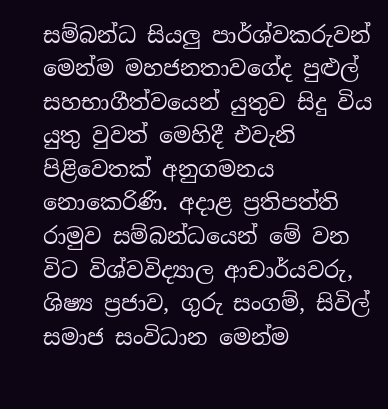සම්බන්ධ සියලු පාර්ශ්වකරුවන් මෙන්ම මහජනතාවගේද පුළුල් සහභාගීත්වයෙන් යුතුව සිදු විය යුතු වුවත් මෙහිදී එවැනි පිළිවෙතක් අනුගමනය නොකෙරිණි. අදාළ ප්‍රතිපත්ති රාමුව සම්බන්ධයෙන් මේ වන විට විශ්වවිද්‍යාල ආචාර්යවරු, ශිෂ්‍ය ප්‍රජාව, ගුරු සංගම්, සිවිල් සමාජ සංවිධාන මෙන්ම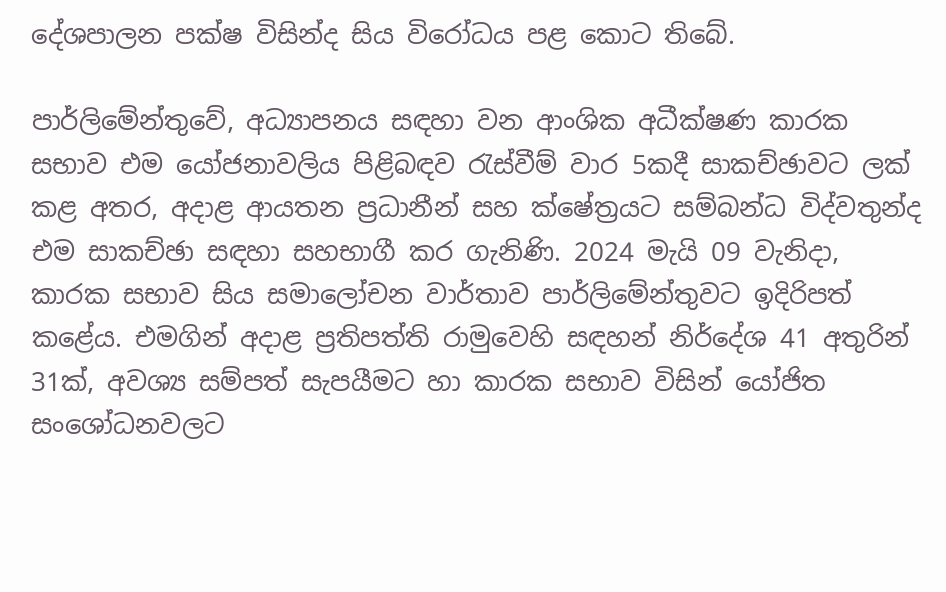දේශපාලන පක්ෂ විසින්ද සිය විරෝධය පළ කොට තිබේ.

පාර්ලිමේන්තුවේ, අධ්‍යාපනය සඳහා වන ආංශික අධීක්ෂණ කාරක සභාව එම යෝජනාවලිය පිළිබඳව රැස්වීම් වාර 5කදී සාකච්ඡාවට ලක් කළ අතර, අදාළ ආයතන ප්‍රධානීන් සහ ක්ෂේත්‍රයට සම්බන්ධ විද්වතුන්ද එම සාකච්ඡා සඳහා සහභාගී කර ගැනිණි. 2024 මැයි 09 වැනිදා, කාරක සභාව සිය සමාලෝචන වාර්තාව පාර්ලිමේන්තුවට ඉදිරිපත් කළේය. එමගින් අදාළ ප්‍රතිපත්ති රාමුවෙහි සඳහන් නිර්දේශ 41 අතුරින් 31ක්, අවශ්‍ය සම්පත් සැපයීමට හා කාරක සභාව විසින් යෝජිත සංශෝධනවලට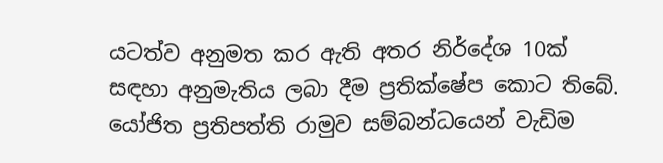යටත්ව අනුමත කර ඇති අතර නිර්දේශ 10ක් සඳහා අනුමැතිය ලබා දීම ප්‍රතික්ෂේප කොට තිබේ. යෝජිත ප්‍රතිපත්ති රාමුව සම්බන්ධයෙන් වැඩිම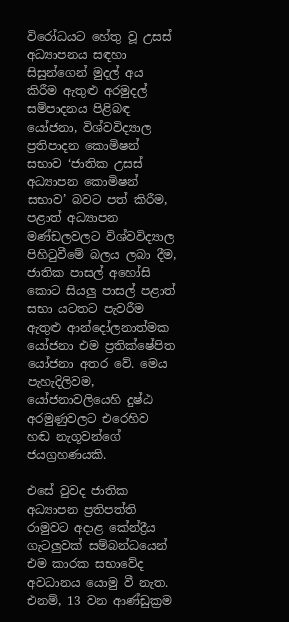විරෝධයට හේතු වූ උසස් අධ්‍යාපනය සඳහා සිසුන්ගෙන් මුදල් අය කිරීම ඇතුළු අරමුදල් සම්පාදනය පිළිබඳ යෝජනා, විශ්වවිද්‍යාල ප්‍රතිපාදන කොමිෂන් සභාව ‘ජාතික උසස් අධ්‍යාපන කොමිෂන් සභාව’ බවට පත් කිරීම, පළාත් අධ්‍යාපන මණ්ඩලවලට විශ්වවිද්‍යාල පිහිටුවීමේ බලය ලබා දීම, ජාතික පාසල් අහෝසි කොට සියලු පාසල් පළාත් සභා යටතට පැවරීම ඇතුළු ආන්දෝලනාත්මක යෝජනා එම ප්‍රතික්ෂේපිත යෝජනා අතර වේ. මෙය පැහැදිලිවම, යෝජනාවලියෙහි දුෂ්ඨ අරමුණුවලට එරෙහිව හඬ නැගූවන්ගේ ජයග්‍රහණයකි.

එසේ වුවද ජාතික අධ්‍යාපන ප්‍රතිපත්ති රාමුවට අදාළ කේන්ද්‍රීය ගැටලුවක් සම්බන්ධයෙන් එම කාරක සභාවේද අවධානය යොමු වී නැත. එනම්, 13 වන ආණ්ඩුක්‍රම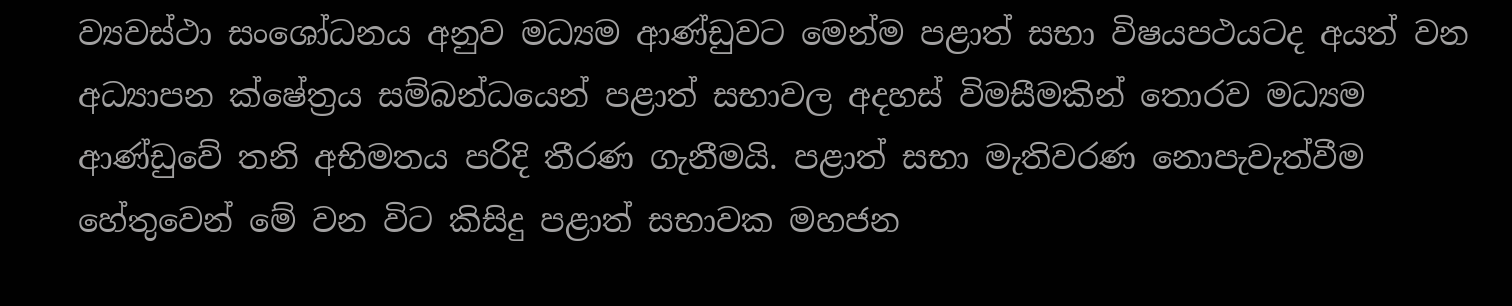ව්‍යවස්ථා සංශෝධනය අනුව මධ්‍යම ආණ්ඩුවට මෙන්ම පළාත් සභා විෂයපථයටද අයත් වන අධ්‍යාපන ක්ෂේත්‍රය සම්බන්ධයෙන් පළාත් සභාවල අදහස් විමසීමකින් තොරව මධ්‍යම ආණ්ඩුවේ තනි අභිමතය පරිදි තීරණ ගැනීමයි. පළාත් සභා මැතිවරණ නොපැවැත්වීම හේතුවෙන් මේ වන විට කිසිදු පළාත් සභාවක මහජන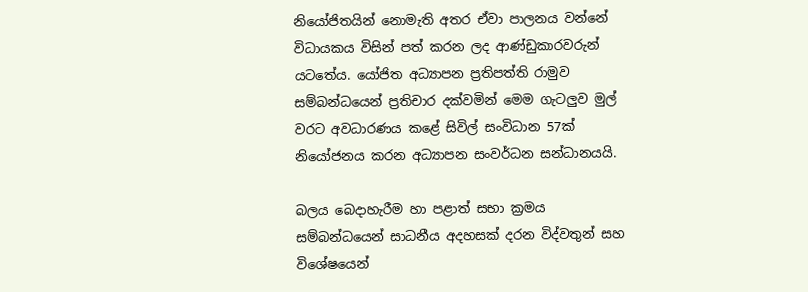නියෝජිතයින් නොමැති අතර ඒවා පාලනය වන්නේ විධායකය විසින් පත් කරන ලද ආණ්ඩුකාරවරුන් යටතේය. යෝජිත අධ්‍යාපන ප්‍රතිපත්ති රාමුව සම්බන්ධයෙන් ප්‍රතිචාර දක්වමින් මෙම ගැටලුව මුල් වරට අවධාරණය කළේ සිවිල් සංවිධාන 57ක් නියෝජනය කරන අධ්‍යාපන සංවර්ධන සන්ධානයයි.

බලය බෙදාහැරීම හා පළාත් සභා ක්‍රමය සම්බන්ධයෙන් සාධනීය අදහසක් දරන විද්වතුන් සහ විශේෂයෙන්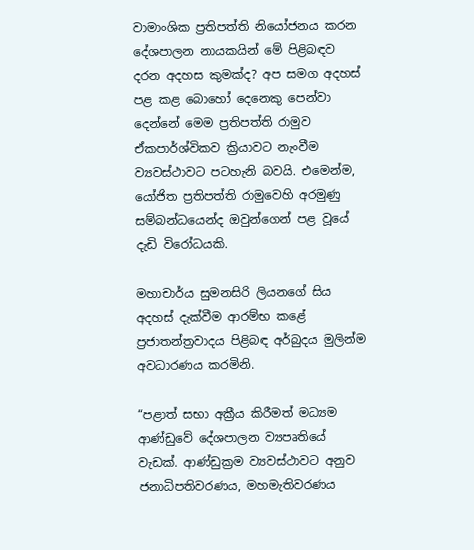වාමාංශික ප්‍රතිපත්ති නියෝජනය කරන දේශපාලන නායකයින් මේ පිළිබඳව දරන අදහස කුමක්ද? අප සමග අදහස් පළ කළ බොහෝ දෙනෙකු පෙන්වා දෙන්නේ මෙම ප්‍රතිපත්ති රාමුව ඒකපාර්ශ්විකව ක්‍රියාවට නැංවීම ව්‍යවස්ථාවට පටහැනි බවයි. එමෙන්ම, යෝජිත ප්‍රතිපත්ති රාමුවෙහි අරමුණු සම්බන්ධයෙන්ද ඔවුන්ගෙන් පළ වූයේ දැඩි විරෝධයකි.

මහාචාර්ය සුමනසිරි ලියනගේ සිය අදහස් දැක්වීම ආරම්භ කළේ ප්‍රජාතන්ත්‍රවාදය පිළිබඳ අර්බුදය මුලින්ම අවධාරණය කරමිනි.

“පළාත් සභා අක්‍රීය කිරීමත් මධ්‍යම ආණ්ඩුවේ දේශපාලන ව්‍යපෘතියේ වැඩක්. ආණ්ඩුක්‍රම ව්‍යවස්ථාවට අනුව ජනාධිපතිවරණය, මහමැතිවරණය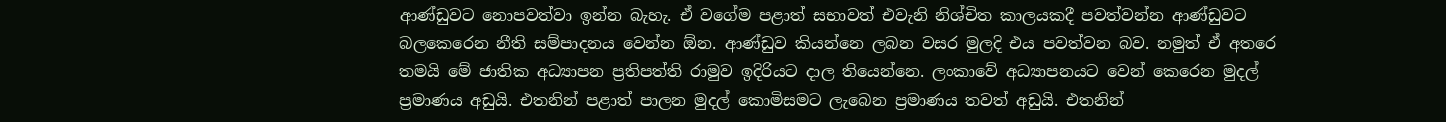ආණ්ඩුවට නොපවත්වා ඉන්න බැහැ. ඒ වගේම පළාත් සභාවත් එවැනි නිශ්චිත කාලයකදී පවත්වන්න ආණ්ඩුවට බලකෙරෙන නීති සම්පාදනය වෙන්න ඕන. ආණ්ඩුව කියන්නෙ ලබන වසර මුලදි එය පවත්වන බව. නමුත් ඒ අතරෙ තමයි මේ ජාතික අධ්‍යාපන ප්‍රතිපත්ති රාමුව ඉදිරියට දාල තියෙන්නෙ. ලංකාවේ අධ්‍යාපනයට වෙන් කෙරෙන මුදල් ප්‍රමාණය අඩුයි. එතනින් පළාත් පාලන මුදල් කොමිසමට ලැබෙන ප්‍රමාණය තවත් අඩුයි. එතනින්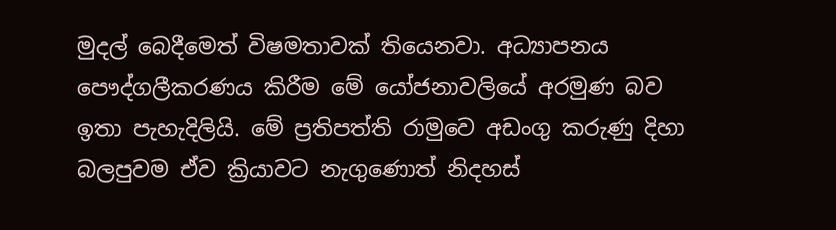මුදල් බෙදීමෙත් විෂමතාවක් තියෙනවා. අධ්‍යාපනය පෞද්ගලීකරණය කිරීම මේ යෝජනාවලියේ අරමුණ බව ඉතා පැහැදිලියි. මේ ප්‍රතිපත්ති රාමුවෙ අඩංගු කරුණු දිහා බලපුවම ඒව ක්‍රියාවට නැගුණොත් නිදහස්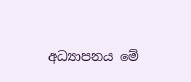අධ්‍යාපනය මේ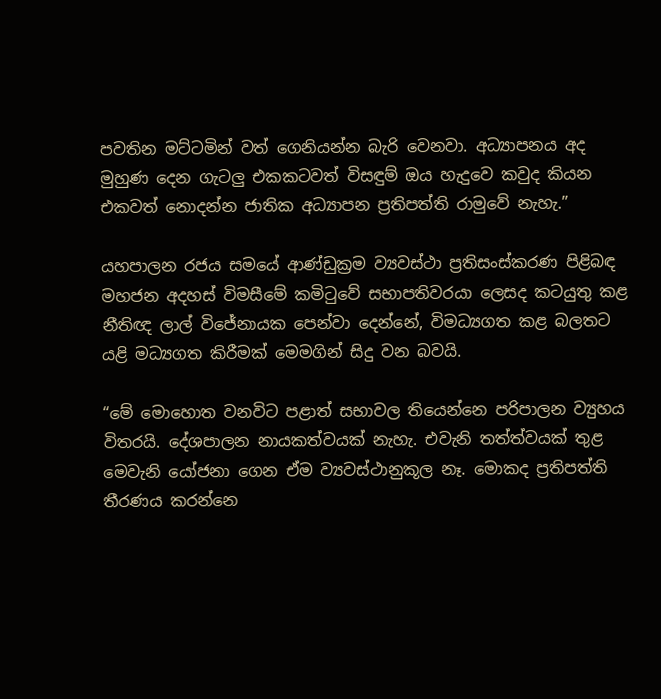පවතින මට්ටමින් වත් ගෙනියන්න බැරි වෙනවා. අධ්‍යාපනය අද මුහුණ දෙන ගැටලු එකකටවත් විසඳුම් ඔය හැදුවෙ කවුද කියන එකවත් නොදන්න ජාතික අධ්‍යාපන ප්‍රතිපත්ති රාමුවේ නැහැ.”

යහපාලන රජය සමයේ ආණ්ඩුක්‍රම ව්‍යවස්ථා ප්‍රතිසංස්කරණ පිළිබඳ මහජන අදහස් විමසීමේ කමිටුවේ සභාපතිවරයා ලෙසද කටයුතු කළ නීතිඥ ලාල් විජේනායක පෙන්වා දෙන්නේ, විමධ්‍යගත කළ බලතට යළි මධ්‍යගත කිරීමක් මෙමගින් සිදු වන බවයි.

“මේ මොහොත වනවිට පළාත් සභාවල තියෙන්නෙ පරිපාලන ව්‍යුහය විතරයි. දේශපාලන නායකත්වයක් නැහැ. එවැනි තත්ත්වයක් තුළ මෙවැනි යෝජනා ගෙන ඒම ව්‍යවස්ථානුකූල නෑ. මොකද ප්‍රතිපත්ති තීරණය කරන්නෙ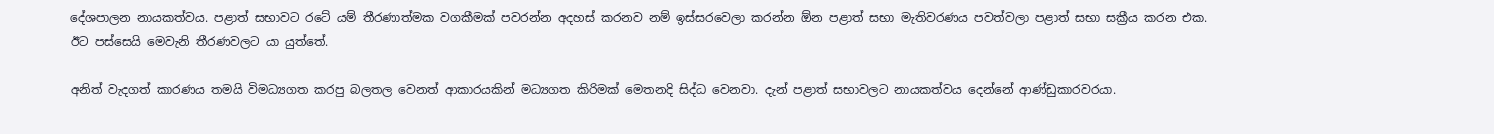දේශපාලන නායකත්වය. පළාත් සභාවට රටේ යම් තීරණාත්මක වගකීමක් පවරන්න අදහස් කරනව නම් ඉස්සරවෙලා කරන්න ඕන පළාත් සභා මැතිවරණය පවත්වලා පළාත් සභා සක්‍රීය කරන එක. ඊට පස්සෙයි මෙවැනි තීරණවලට යා යුත්තේ.

අනිත් වැදගත් කාරණය තමයි විමධ්‍යගත කරපු බලතල වෙනත් ආකාරයකින් මධ්‍යගත කිරිමක් මෙතනදි සිද්ධ වෙනවා. දැන් පළාත් සභාවලට නායකත්වය දෙන්නේ ආණ්ඩුකාරවරයා.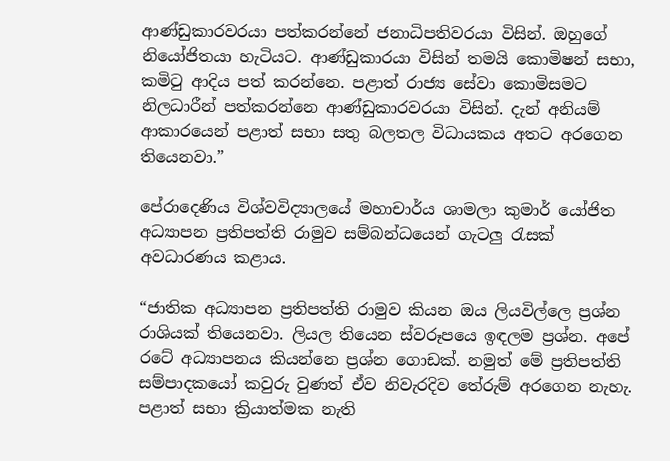ආණ්ඩුකාරවරයා පත්කරන්නේ ජනාධිපතිවරයා විසින්. ඔහුගේ නියෝජිතයා හැටියට. ආණ්ඩුකාරයා විසින් තමයි කොමිෂන් සභා, කමිටු ආදිය පත් කරන්නෙ. පළාත් රාජ්‍ය සේවා කොමිසමට නිලධාරීන් පත්කරන්නෙ ආණ්ඩුකාරවරයා විසින්. දැන් අනියම් ආකාරයෙන් පළාත් සභා සතු බලතල විධායකය අතට අරගෙන තියෙනවා.”

පේරාදෙණිය විශ්වවිද්‍යාලයේ මහාචාර්ය ශාමලා කුමාර් යෝජිත අධ්‍යාපන ප්‍රතිපත්ති රාමුව සම්බන්ධයෙන් ගැටලු රැසක් අවධාරණය කළාය.

“ජාතික අධ්‍යාපන ප්‍රතිපත්ති රාමුව කියන ඔය ලියවිල්ලෙ ප්‍රශ්න රාශියක් තියෙනවා. ලියල තියෙන ස්වරූපයෙ ඉඳලම ප්‍රශ්න. අපේ රටේ අධ්‍යාපනය කියන්නෙ ප්‍රශ්න ගොඩක්. නමුත් මේ ප්‍රතිපත්ති සම්පාදකයෝ කවුරු වුණත් ඒව නිවැරදිව තේරුම් අරගෙන නැහැ. පළාත් සභා ක්‍රියාත්මක නැති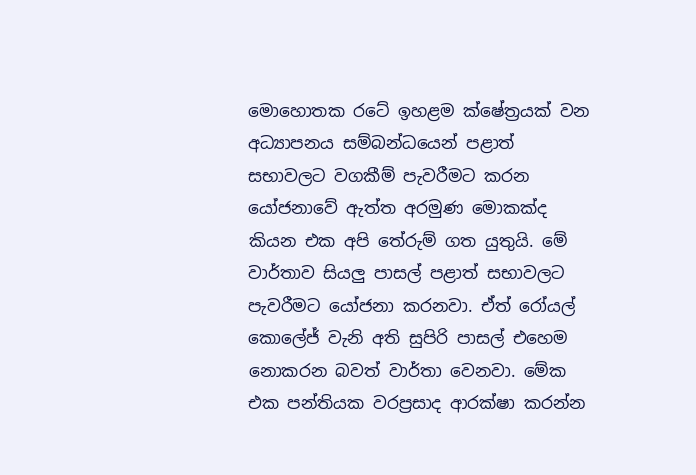මොහොතක රටේ ඉහළම ක්ෂේත්‍රයක් වන අධ්‍යාපනය සම්බන්ධයෙන් පළාත් සභාවලට වගකීම් පැවරීමට කරන යෝජනාවේ ඇත්ත අරමුණ මොකක්ද කියන එක අපි තේරුම් ගත යුතුයි. මේ වාර්තාව සියලු පාසල් පළාත් සභාවලට පැවරීමට යෝජනා කරනවා. ඒත් රෝයල් කොලේජ් වැනි අති සුපිරි පාසල් එහෙම නොකරන බවත් වාර්තා වෙනවා. මේක එක පන්තියක වරප්‍රසාද ආරක්ෂා කරන්න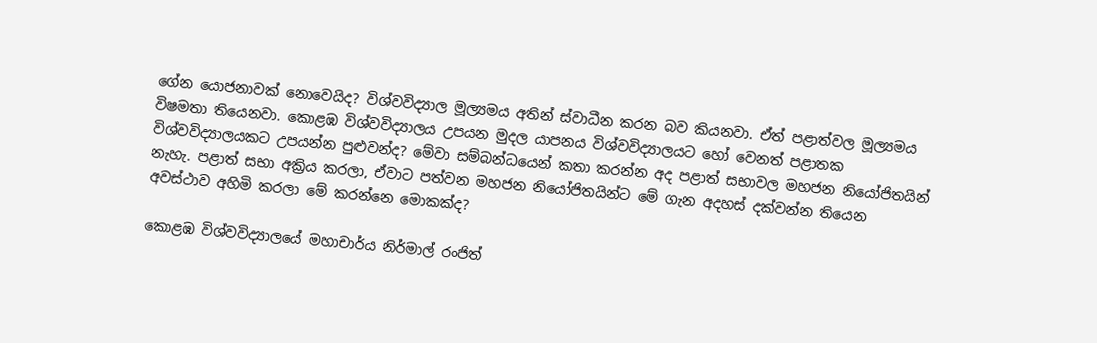ගේන යොජනාවක් නොවෙයිද? විශ්වවිද්‍යාල මූල්‍යමය අතින් ස්වාධීන කරන බව කියනවා. ඒත් පළාත්වල මූල්‍යමය විෂමතා තියෙනවා. කොළඹ විශ්වවිද්‍යාලය උපයන මුදල යාපනය විශ්වවිද්‍යාලයට හෝ වෙනත් පළාතක විශ්වවිද්‍යාලයකට උපයන්න පුළුවන්ද? මේවා සම්බන්ධයෙන් කතා කරන්න අද පළාත් සභාවල මහජන නියෝජිතයින් නැහැ. පළාත් සභා අක්‍රිය කරලා, ඒවාට පත්වන මහජන නියෝජිතයින්ට මේ ගැන අදහස් දක්වන්න තියෙන අවස්ථාව අහිමි කරලා මේ කරන්නෙ මොකක්ද?

කොළඹ විශ්වවිද්‍යාලයේ මහාචාර්ය නිර්මාල් රංජිත්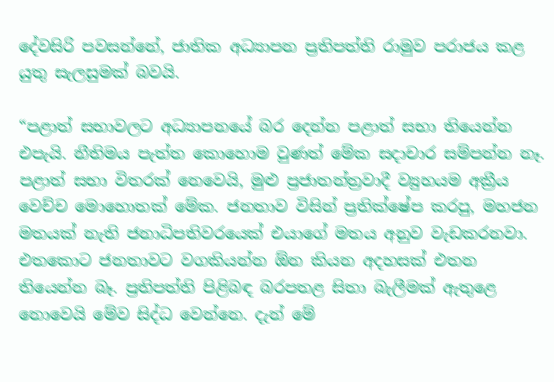දේවසිරි පවසන්නේ, ජාතික අධ්‍යාපන ප්‍රතිපත්ති රාමුව පරාජය කළ යුතු සැලසුමක් බවයි.

“පළාත් සභාවලට අධ්‍යාපනයේ බර දෙන්න පළාත් සභා තියෙන්න එපැයි. නීතිමය පැත්ත කොහොම වුණත් මේක සදාචාර සම්පන්න නෑ. පළාත් සභා විතරක් නෙවෙයි, මුළු ප්‍රජාතන්ත්‍රවාදී ව්‍යුහයම අක්‍රීය වෙච්ච මොහොතක් මේක. ජනතාව විසින් ප්‍රතික්ෂේප කරපු, මහජන මතයක් නැති ජනාධිපතිවරයෙක් එයාගේ මතය අනුව වැඩකරනවා. එතකොට ජනතාවට වගකියන්න ඕන කියන අදහසක් එතන තියෙන්න බෑ. ප්‍රතිපත්ති පිළිබඳ බරපතළ සිතා බැලීමක් ඇතුළෙ නොවෙයි මේව සිද්ධ වෙන්නෙ. දැන් මේ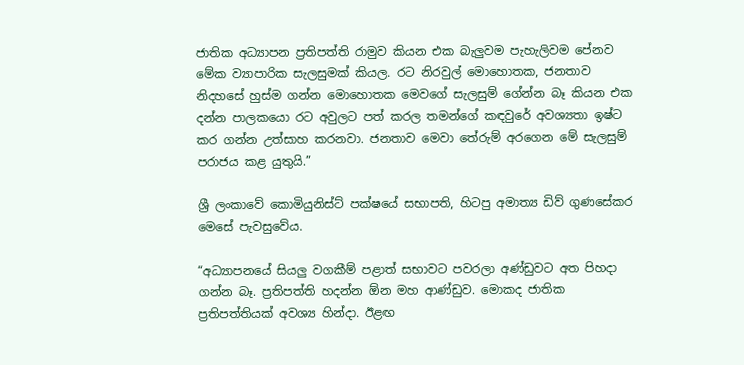ජාතික අධ්‍යාපන ප්‍රතිපත්ති රාමුව කියන එක බැලුවම පැහැලිවම පේනව මේක ව්‍යාපාරික සැලසුමක් කියල. රට නිරවුල් මොහොතක, ජනතාව නිදහසේ හුස්ම ගන්න මොහොතක මෙවගේ සැලසුම් ගේන්න බෑ කියන එක දන්න පාලකයො රට අවුලට පත් කරල තමන්ගේ කඳවුරේ අවශ්‍යතා ඉෂ්ට කර ගන්න උත්සාහ කරනවා. ජනතාව මෙවා තේරුම් අරගෙන මේ සැලසුම් පරාජය කළ යුතුයි.”

ශ්‍රී ලංකාවේ කොමියුනිස්ට් පක්ෂයේ සභාපති, හිටපු අමාත්‍ය ඩිව් ගුණසේකර මෙසේ පැවසුවේය.

“අධ්‍යාපනයේ සියලු වගකීම් පළාත් සභාවට පවරලා අණ්ඩුවට අත පිහදා ගන්න බෑ. ප්‍රතිපත්ති හදන්න ඕන මහ ආණ්ඩුව. මොකද ජාතික ප්‍රතිපත්තියක් අවශ්‍ය හින්දා. ඊළඟ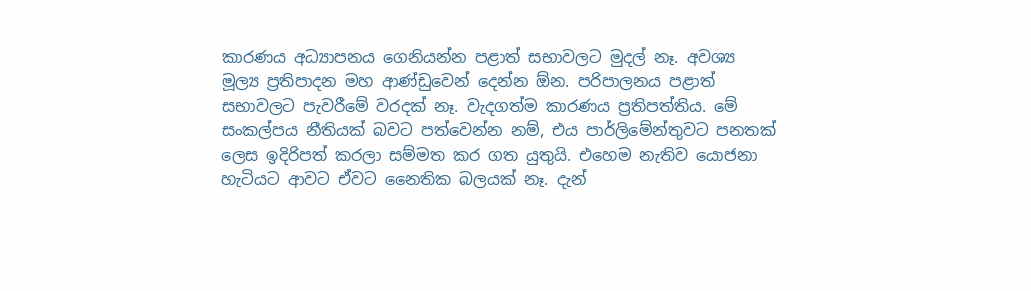කාරණය අධ්‍යාපනය ගෙනියන්න පළාත් සභාවලට මුදල් නෑ. අවශ්‍ය මූල්‍ය ප්‍රතිපාදන මහ ආණ්ඩුවෙන් දෙන්න ඕන. පරිපාලනය පළාත් සභාවලට පැවරීමේ වරදක් නෑ. වැදගත්ම කාරණය ප්‍රතිපත්තිය. මේ සංකල්පය නීතියක් බවට පත්වෙන්න නම්, එය පාර්ලිමේන්තුවට පනතක් ලෙස ඉදිරිපත් කරලා සම්මත කර ගත යුතුයි. එහෙම නැතිව යොජනා හැටියට ආවට ඒවට නෛතික බලයක් නෑ. දැන්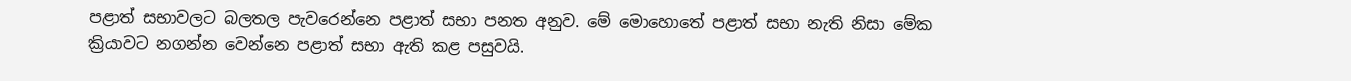පළාත් සභාවලට බලතල පැවරෙන්නෙ පළාත් සභා පනත අනුව. මේ මොහොතේ පළාත් සභා නැති නිසා මේක ක්‍රියාවට නගන්න වෙන්නෙ පළාත් සභා ඇති කළ පසුවයි.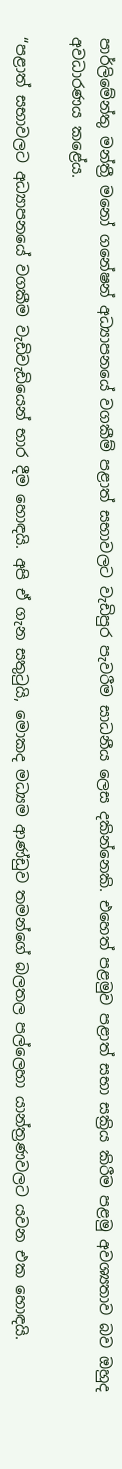පාර්ලිමේන්තු මන්ත්‍රී මනෝ ගනේෂන් අධ්‍යාපනයේ වගකීම් පළාත් සභාවලට වැඩිපුර පැවරීම සාධනීය ලෙස දකින්නෙකි. එහෙත් පළමුව පළාත් සභා සක්‍රිය කිරීම පළමු අවශ්‍යතාව බව ඔහුද අවධාරණය කළේය.

“පළාත් සභාවලට අධ්‍යාපනයේ වගකීම වැඩිවැඩියෙන් භාර දීම හොඳයි. අපි ඒ ගැන සතුටුයි, මොකද මධ්‍යම ආණ්ඩුව තමන්ගේ බලතල පල්ලෙහා යාන්ත්‍රණවලට යවන එක හොඳයි.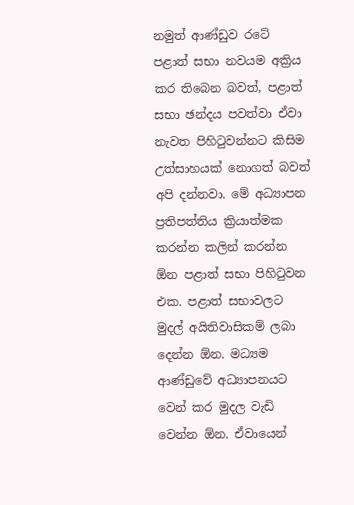නමුත් ආණ්ඩුව රටේ පළාත් සභා නවයම අක්‍රිය කර තිබෙන බවත්, පළාත් සභා ඡන්දය පවත්වා ඒවා නැවත පිහිටුවන්නට කිසිම උත්සාහයක් නොගත් බවත් අපි දන්නවා. මේ අධ්‍යාපන ප්‍රතිපත්තිය ක්‍රියාත්මක කරන්න කලින් කරන්න ඕන පළාත් සභා පිහිටුවන එක. පළාත් සභාවලට මුදල් අයිතිවාසිකම් ලබා දෙන්න ඕන. මධ්‍යම ආණ්ඩුවේ අධ්‍යාපනයට වෙන් කර මුදල වැඩි වෙන්න ඕන. ඒවායෙන්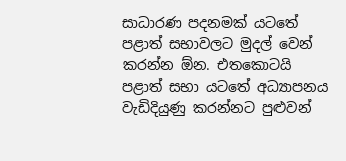සාධාරණ පදනමක් යටතේ පළාත් සභාවලට මුදල් වෙන් කරන්න ඕන. එතකොටයි පළාත් සභා යටතේ අධ්‍යාපනය වැඩිදියුණු කරන්නට පුළුවන්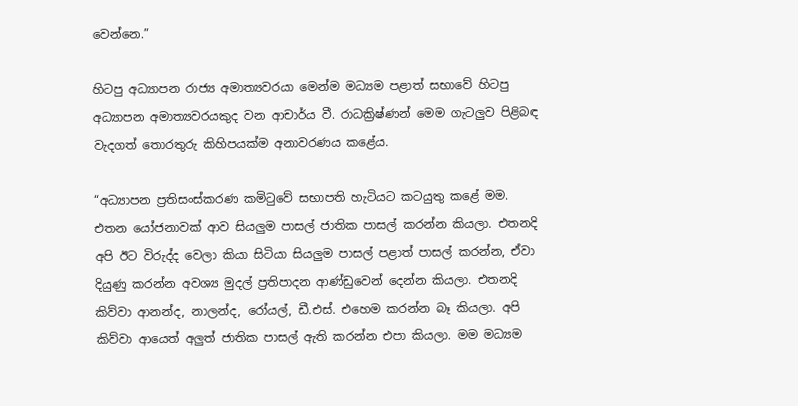වෙන්නෙ.”

හිටපු අධ්‍යාපන රාජ්‍ය අමාත්‍යවරයා මෙන්ම මධ්‍යම පළාත් සභාවේ හිටපු අධ්‍යාපන අමාත්‍යවරයකුද වන ආචාර්ය වී. රාධක්‍රිෂ්ණන් මෙම ගැටලුව පිළිබඳ වැදගත් තොරතුරු කිහිපයක්ම අනාවරණය කළේය.

“අධ්‍යාපන ප්‍රතිසංස්කරණ කමිටුවේ සභාපති හැටියට කටයුතු කළේ මම. එතන යෝජනාවක් ආව සියලුම පාසල් ජාතික පාසල් කරන්න කියලා. එතනදි අපි ඊට විරුද්ද වෙලා කියා සිටියා සියලුම පාසල් පළාත් පාසල් කරන්න, ඒවා දියුණු කරන්න අවශ්‍ය මුදල් ප්‍රතිපාදන ආණ්ඩුවෙන් දෙන්න කියලා. එතනදි කිව්වා ආනන්ද, නාලන්ද, රෝයල්, ඩී.එස්. එහෙම කරන්න බෑ කියලා. අපි කිව්වා ආයෙත් අලුත් ජාතික පාසල් ඇති කරන්න එපා කියලා. මම මධ්‍යම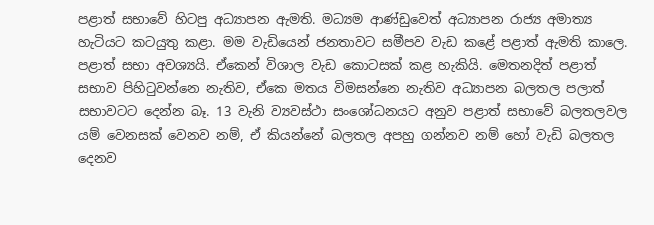පළාත් සභාවේ හිටපු අධ්‍යාපන ඇමති. මධ්‍යම ආණ්ඩුවෙත් අධ්‍යාපන රාජ්‍ය අමාත්‍ය හැටියට කටයුතු කළා. මම වැඩියෙන් ජනතාවට සමීපව වැඩ කළේ පළාත් ඇමති කාලෙ. පළාත් සභා අවශ්‍යයි. ඒකෙන් විශාල වැඩ කොටසක් කළ හැකියි. මෙතනදිත් පළාත් සභාව පිහිටුවන්නෙ නැතිව, ඒකෙ මතය විමසන්නෙ නැතිව අධ්‍යාපන බලතල පලාත් සභාවටට දෙන්න බෑ. 13 වැනි ව්‍යවස්ථා සංශෝධනයට අනුව පළාත් සභාවේ බලතලවල යම් වෙනසක් වෙනව නම්, ඒ කියන්නේ බලතල අපහු ගන්නව නම් හෝ වැඩි බලතල දෙනව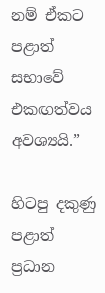නම් ඒකට පළාත් සභාවේ එකඟත්වය අවශ්‍යයි.”

හිටපු දකුණු පළාත් ප්‍රධාන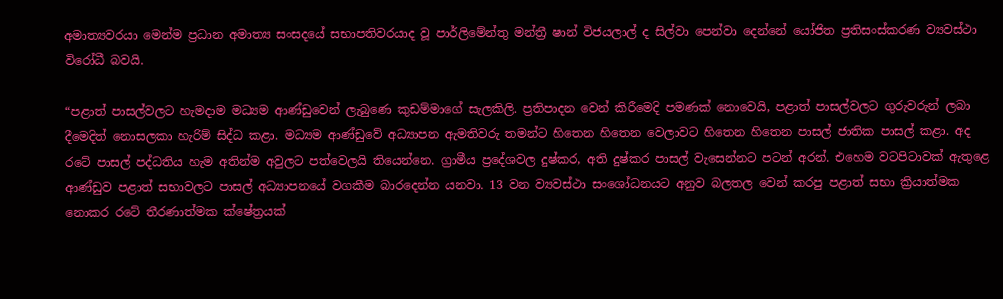අමාත්‍යවරයා මෙන්ම ප්‍රධාන අමාත්‍ය සංසදයේ සභාපතිවරයාද වූ පාර්ලිමේන්තු මන්ත්‍රී ෂාන් විජයලාල් ද සිල්වා පෙන්වා දෙන්නේ යෝජිත ප්‍රතිසංස්කරණ ව්‍යවස්ථා විරෝධී බවයි.

“පළාත් පාසල්වලට හැමදාම මධ්‍යම ආණ්ඩුවෙන් ලැබුණෙ කුඩම්මාගේ සැලකිලි. ප්‍රතිපාදන වෙන් කිරීමෙදි පමණක් නොවෙයි, පළාත් පාසල්වලට ගුරුවරුන් ලබා දීමෙදිත් නොසලකා හැරිම් සිද්ධ කළා. මධ්‍යම ආණ්ඩුවේ අධ්‍යාපන ඇමතිවරු තමන්ට හිතෙන හිතෙන වෙලාවට හිතෙන හිතෙන පාසල් ජාතික පාසල් කළා. අද රටේ පාසල් පද්ධතිය හැම අතින්ම අවුලට පත්වෙලයි තියෙන්නෙ. ග්‍රාමීය ප්‍රදේශවල දුෂ්කර, අති දුෂ්කර පාසල් වැසෙන්නට පටන් අරන්. එහෙම වටපිටාවක් ඇතුළෙ ආණ්ඩුව පළාත් සභාවලට පාසල් අධ්‍යාපනයේ වගකීම බාරදෙන්න යනවා. 13 වන ව්‍යවස්ථා සංශෝධනයට අනුව බලතල වෙන් කරපු පළාත් සභා ක්‍රියාත්මක නොකර රටේ තීරණාත්මක ක්ෂේත්‍රයක්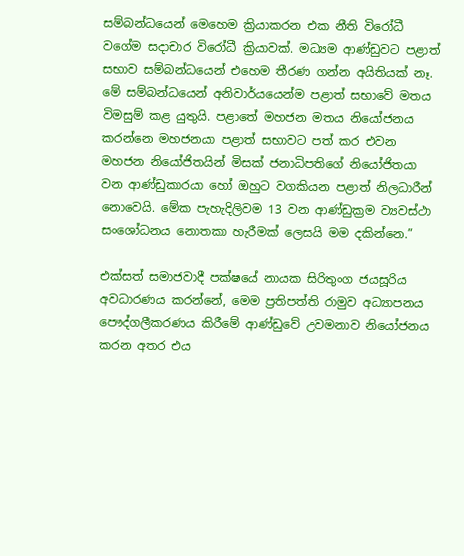සම්බන්ධයෙන් මෙහෙම ක්‍රියාකරන එක නීති විරෝධී වගේම සදාචාර විරෝධී ක්‍රියාවක්. මධ්‍යම ආණ්ඩුවට පළාත් සභාව සම්බන්ධයෙන් එහෙම තීරණ ගන්න අයිතියක් නෑ. මේ සම්බන්ධයෙන් අනිවාර්යයෙන්ම පළාත් සභාවේ මතය විමසුම් කළ යුතුයි. පළාතේ මහජන මතය නියෝජනය කරන්නෙ මහජනයා පළාත් සභාවට පත් කර එවන මහජන නියෝජිතයින් මිසක් ජනාධිපතිගේ නියෝජිතයා වන ආණ්ඩුකාරයා හෝ ඔහුට වගකියන පළාත් නිලධාරීන් නොවෙයි. මේක පැහැදිලිවම 13 වන ආණ්ඩුක්‍රම ව්‍යවස්ථා සංශෝධනය නොතකා හැරීමක් ලෙසයි මම දකින්නෙ.”

එක්සත් සමාජවාදී පක්ෂයේ නායක සිරිතුංග ජයසූරිය අවධාරණය කරන්නේ, මෙම ප්‍රතිපත්ති රාමුව අධ්‍යාපනය පෞද්ගලීකරණය කිරීමේ ආණ්ඩුවේ උවමනාව නියෝජනය කරන අතර එය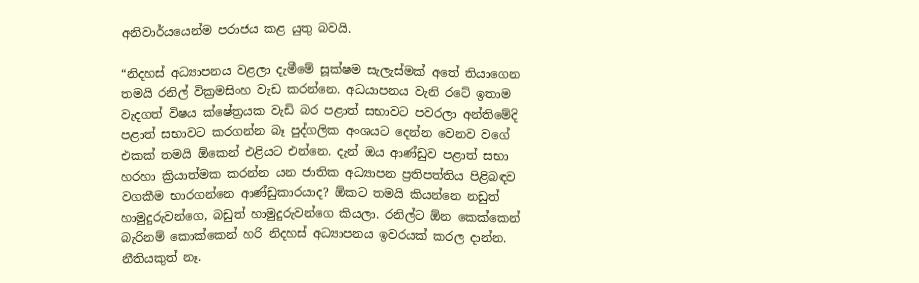අනිවාර්යයෙන්ම පරාජය කළ යුතු බවයි.

“නිදහස් අධ්‍යාපනය වළලා දැමීමේ සූක්ෂම සැලැස්මක් අතේ තියාගෙන තමයි රනිල් වික්‍රමසිංහ වැඩ කරන්නෙ. අධයාපනය වැනි රටේ ඉතාම වැදගත් විෂය ක්ෂේත්‍රයක වැඩි බර පළාත් සභාවට පවරලා අන්තිමේදි පළාත් සභාවට කරගන්න බෑ පුද්ගලික අංශයට දෙන්න වෙනව වගේ එකක් තමයි ඕකෙන් එළියට එන්නෙ. දැන් ඔය ආණ්ඩුව පළාත් සභා හරහා ක්‍රියාත්මක කරන්න යන ජාතික අධ්‍යාපන ප්‍රතිපත්තිය පිළිබඳව වගකීම භාරගන්නෙ ආණ්ඩුකාරයාද? ඕකට තමයි කියන්නෙ නඩුත් හාමුදුරුවන්ගෙ, බඩුත් හාමුදුරුවන්ගෙ කියලා. රනිල්ට ඕන කෙක්කෙන් බැරිනම් කොක්කෙන් හරි නිදහස් අධ්‍යාපනය ඉවරයක් කරල දාන්න. නීතියකුත් නෑ.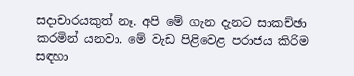සදාචාරයකුත් නෑ. අපි මේ ගැන දැනට සාකච්ඡා කරමින් යනවා. මේ වැඩ පිළිවෙළ පරාජය කිරිම සඳහා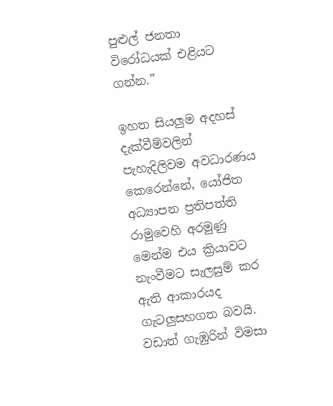පුළුල් ජනතා විරෝධයක් එළියට ගන්න.”

ඉහත සියලුම අදහස් දැක්වීම්වලින් පැහැදිලිවම අවධාරණය කෙරෙන්නේ, යෝජිත අධ්‍යාපන ප්‍රතිපත්ති රාමුවෙහි අරමුණු මෙන්ම එය ක්‍රියාවට නැංවීමට සැලසුම් කර ඇති ආකාරයද ගැටලුසහගත බවයි. වඩාත් ගැඹුරින් විමසා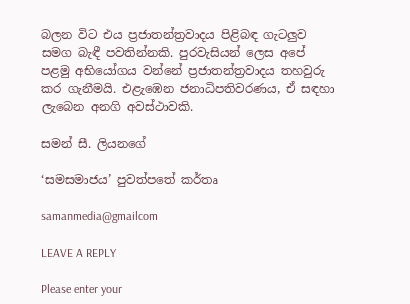බලන විට එය ප්‍රජාතන්ත්‍රවාදය පිළිබඳ ගැටලුව සමග බැඳී පවතින්නකි. පුරවැසියන් ලෙස අපේ පළමු අභියෝගය වන්නේ ප්‍රජාතන්ත්‍රවාදය තහවුරු කර ගැනීමයි. එළැඹෙන ජනාධිපතිවරණය, ඒ සඳහා ලැබෙන අනගි අවස්ථාවකි.

සමන් සී. ලියනගේ

‘සමසමාජය’ පුවත්පතේ කර්තෘ

samanmedia@gmailcom

LEAVE A REPLY

Please enter your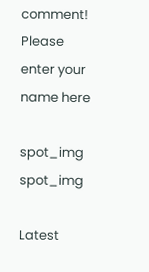comment!
Please enter your name here

spot_img
spot_img

Latest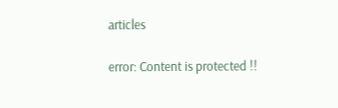articles

error: Content is protected !!